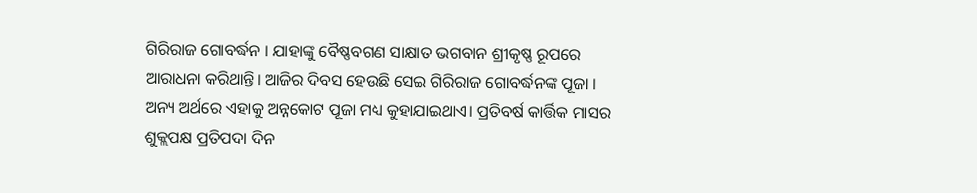ଗିରିରାଜ ଗୋବର୍ଦ୍ଧନ । ଯାହାଙ୍କୁ ବୈଷ୍ଣବଗଣ ସାକ୍ଷାତ ଭଗବାନ ଶ୍ରୀକୃଷ୍ଣ ରୂପରେ ଆରାଧନା କରିଥାନ୍ତି। ଆଜିର ଦିବସ ହେଉଛି ସେଇ ଗିରିରାଜ ଗୋବର୍ଦ୍ଧନଙ୍କ ପୂଜା । ଅନ୍ୟ ଅର୍ଥରେ ଏହାକୁ ଅନ୍ନକୋଟ ପୂଜା ମଧ୍ୟ କୁହାଯାଇଥାଏ। ପ୍ରତିବର୍ଷ କାର୍ତ୍ତିକ ମାସର ଶୁକ୍ଲପକ୍ଷ ପ୍ରତିପଦା ଦିନ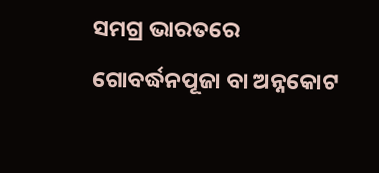ସମଗ୍ର ଭାରତରେ ଗୋବର୍ଦ୍ଧନପୂଜା ବା ଅନ୍ନକୋଟ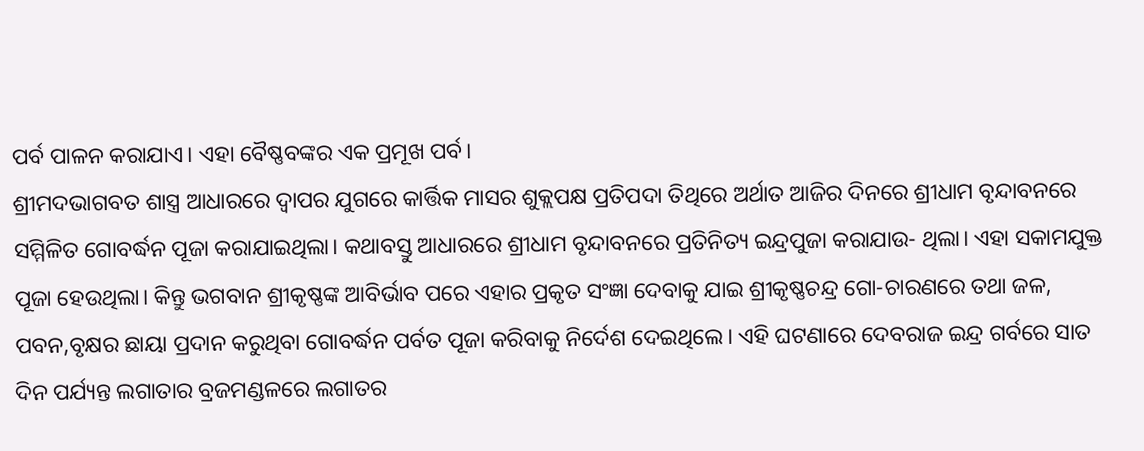ପର୍ବ ପାଳନ କରାଯାଏ। ଏହା ବୈଷ୍ଣବଙ୍କର ଏକ ପ୍ରମୂଖ ପର୍ବ।
ଶ୍ରୀମଦଭାଗବତ ଶାସ୍ତ୍ର ଆଧାରରେ ଦ୍ଵାପର ଯୁଗରେ କାର୍ତ୍ତିକ ମାସର ଶୁକ୍ଲପକ୍ଷ ପ୍ରତିପଦା ତିଥିରେ ଅର୍ଥାତ ଆଜିର ଦିନରେ ଶ୍ରୀଧାମ ବୃନ୍ଦାବନରେ ସମ୍ମିଳିତ ଗୋବର୍ଦ୍ଧନ ପୂଜା କରାଯାଇଥିଲା। କଥାବସ୍ତୁ ଆଧାରରେ ଶ୍ରୀଧାମ ବୃନ୍ଦାବନରେ ପ୍ରତିନିତ୍ୟ ଇନ୍ଦ୍ରପୁଜା କରାଯାଉ- ଥିଲା। ଏହା ସକାମଯୁକ୍ତ ପୂଜା ହେଉଥିଲା। କିନ୍ତୁ ଭଗବାନ ଶ୍ରୀକୃଷ୍ଣଙ୍କ ଆବିର୍ଭାବ ପରେ ଏହାର ପ୍ରକୃତ ସଂଜ୍ଞା ଦେବାକୁ ଯାଇ ଶ୍ରୀକୃଷ୍ଣଚନ୍ଦ୍ର ଗୋ-ଚାରଣରେ ତଥା ଜଳ, ପବନ,ବୃକ୍ଷର ଛାୟା ପ୍ରଦାନ କରୁଥିବା ଗୋବର୍ଦ୍ଧନ ପର୍ବତ ପୂଜା କରିବାକୁ ନିର୍ଦେଶ ଦେଇଥିଲେ। ଏହି ଘଟଣାରେ ଦେବରାଜ ଇନ୍ଦ୍ର ଗର୍ବରେ ସାତ ଦିନ ପର୍ଯ୍ୟନ୍ତ ଲଗାତାର ବ୍ରଜମଣ୍ଡଳରେ ଲଗାତର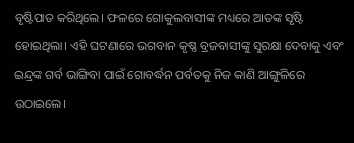ବୃଷ୍ଟିପାତ କରିଥିଲେ। ଫଳରେ ଗୋକୁଲବାସୀଙ୍କ ମଧ୍ୟରେ ଆତଙ୍କ ସୃଷ୍ଟି ହୋଇଥିଲା। ଏହି ଘଟଣାରେ ଭଗବାନ କୃଷ୍ଣ ବ୍ରଜବାସୀଙ୍କୁ ସୁରକ୍ଷା ଦେବାକୁ ଏବଂ ଇନ୍ଦ୍ରଙ୍କ ଗର୍ବ ଭାଙ୍ଗିବା ପାଇଁ ଗୋବର୍ଦ୍ଧନ ପର୍ବତକୁ ନିଜ କାଣି ଆଙ୍ଗୁଳିରେ ଉଠାଇଲେ।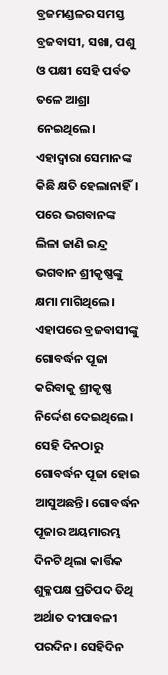ବ୍ରଜମଣ୍ଡଳର ସମସ୍ତ ବ୍ରଜବାସୀ, ସଖା, ପଶୁ ଓ ପକ୍ଷୀ ସେହି ପର୍ବତ ତଳେ ଆଶ୍ରା ନେଇଥିଲେ। ଏହାଦ୍ୱାରା ସେମାନଙ୍କ କିଛି କ୍ଷତି ହେଲାନାହିଁ। ପରେ ଭଗବାନଙ୍କ ଲିଳା ଜାଣି ଇନ୍ଦ୍ର ଭଗବାନ ଶ୍ରୀକୃଷ୍ଣଙ୍କୁ କ୍ଷମା ମାଗିଥିଲେ। ଏହାପରେ ବ୍ରଜବାସୀଙ୍କୁ ଗୋବର୍ଦ୍ଧନ ପୂଜା କରିବାକୁ ଶ୍ରୀକୃଷ୍ଣ ନିର୍ଦ୍ଦେଶ ଦେଇଥିଲେ। ସେହି ଦିନଠାରୁ ଗୋବର୍ଦ୍ଧନ ପୂଜା ହୋଇ ଆସୁଅଛନ୍ତି। ଗୋବର୍ଦ୍ଧନ ପୂଜାର ଅୟମାରମ୍ଭ ଦିନଟି ଥିଲା କାର୍ତ୍ତିକ ଶୁକ୍ଳପକ୍ଷ ପ୍ରତିପଦ ତିଥି ଅର୍ଥାତ ଦୀପାବଳୀ ପରଦିନ। ସେହିଦିନ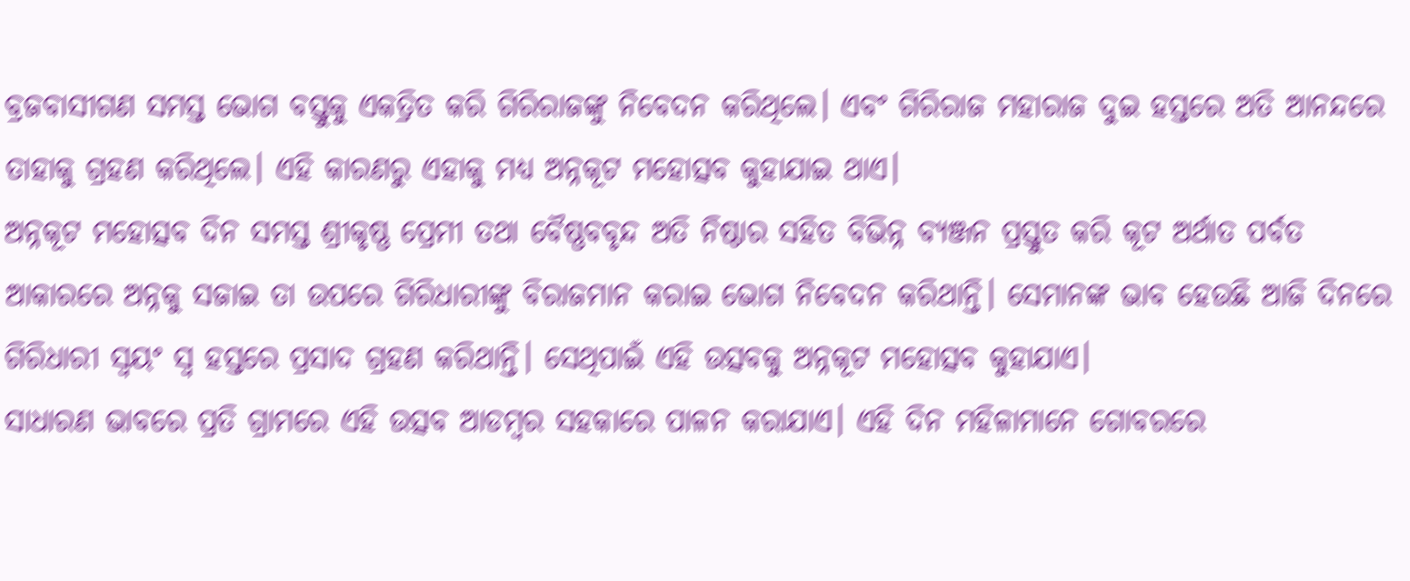ବ୍ରଜବାସୀଗଣ ସମସ୍ତ ଭୋଗ ବସ୍ତୁକୁ ଏକତ୍ରିତ କରି ଗିରିରାଜଙ୍କୁ ନିବେଦନ କରିଥିଲେ। ଏବଂ ଗିରିରାଜ ମହାରାଜ ଦୁଇ ହସ୍ତରେ ଅତି ଆନନ୍ଦରେ ତାହାକୁ ଗ୍ରହଣ କରିଥିଲେ। ଏହି କାରଣରୁ ଏହାକୁ ମଧ୍ୟ ଅନ୍ନକୂଟ ମହୋତ୍ସବ କୁହାଯାଇ ଥାଏ।
ଅନ୍ନକୂଟ ମହୋତ୍ସବ ଦିନ ସମସ୍ତ ଶ୍ରୀକୃଷ୍ଣ ପ୍ରେମୀ ତଥା ବୈଷ୍ଣବବୃନ୍ଦ ଅତି ନିଷ୍ଠାର ସହିତ ବିଭିନ୍ନ ବ୍ୟଞ୍ଜନ ପ୍ରସ୍ତୁତ କରି କୂଟ ଅର୍ଥାତ ପର୍ବତ ଆକାରରେ ଅନ୍ନକୁ ସଜାଇ ତା ଉପରେ ଗିରିଧାରୀଙ୍କୁ ବିରାଜମାନ କରାଇ ଭୋଗ ନିବେଦନ କରିଥାନ୍ତି। ସେମାନଙ୍କ ଭାବ ହେଉଛି ଆଜି ଦିନରେ ଗିରିଧାରୀ ସ୍ୱୟଂ ସ୍ଵ ହସ୍ତରେ ପ୍ରସାଦ ଗ୍ରହଣ କରିଥାନ୍ତି। ସେଥିପାଇଁ ଏହି ଉତ୍ସବକୁ ଅନ୍ନକୂଟ ମହୋତ୍ସବ କୁହାଯାଏ।
ସାଧାରଣ ଭାବରେ ପ୍ରତି ଗ୍ରାମରେ ଏହି ଉତ୍ସବ ଆଡମ୍ବର ସହକାରେ ପାଳନ କରାଯାଏ। ଏହି ଦିନ ମହିଳାମାନେ ଗୋବରରେ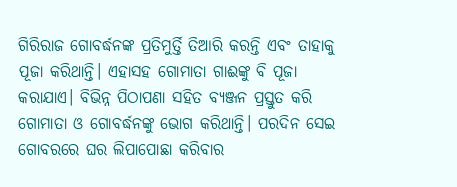ଗିରିରାଜ ଗୋବର୍ଦ୍ଧନଙ୍କ ପ୍ରତିମୁର୍ତ୍ତି ତିଆରି କରନ୍ତି ଏବଂ ତାହାକୁ ପୂଜା କରିଥାନ୍ତି। ଏହାସହ ଗୋମାତା ଗାଈଙ୍କୁ ବି ପୂଜା କରାଯାଏ। ବିଭିନ୍ନ ପିଠାପଣା ସହିତ ବ୍ୟଞ୍ଜନ ପ୍ରସ୍ତୁତ କରି ଗୋମାତା ଓ ଗୋବର୍ଦ୍ଧନଙ୍କୁ ଭୋଗ କରିଥାନ୍ତି। ପରଦିନ ସେଇ ଗୋବରରେ ଘର ଲିପାପୋଛା କରିବାର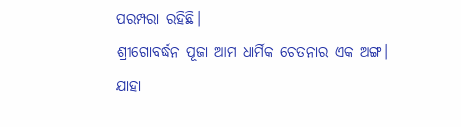ପରମ୍ପରା ରହିଛି।
ଶ୍ରୀଗୋବର୍ଦ୍ଧନ ପୂଜା ଆମ ଧାର୍ମିକ ଚେତନାର ଏକ ଅଙ୍ଗ। ଯାହା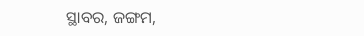ସ୍ଥାବର, ଜଙ୍ଗମ,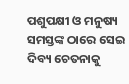ପଶୁପକ୍ଷୀ ଓ ମନୁଷ୍ୟ ସମସ୍ତଙ୍କ ଠାରେ ସେଇ ଦିବ୍ୟ ଚେତନାକୁ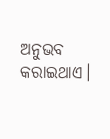ଅନୁଭବ କରାଇଥାଏ।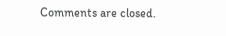Comments are closed.